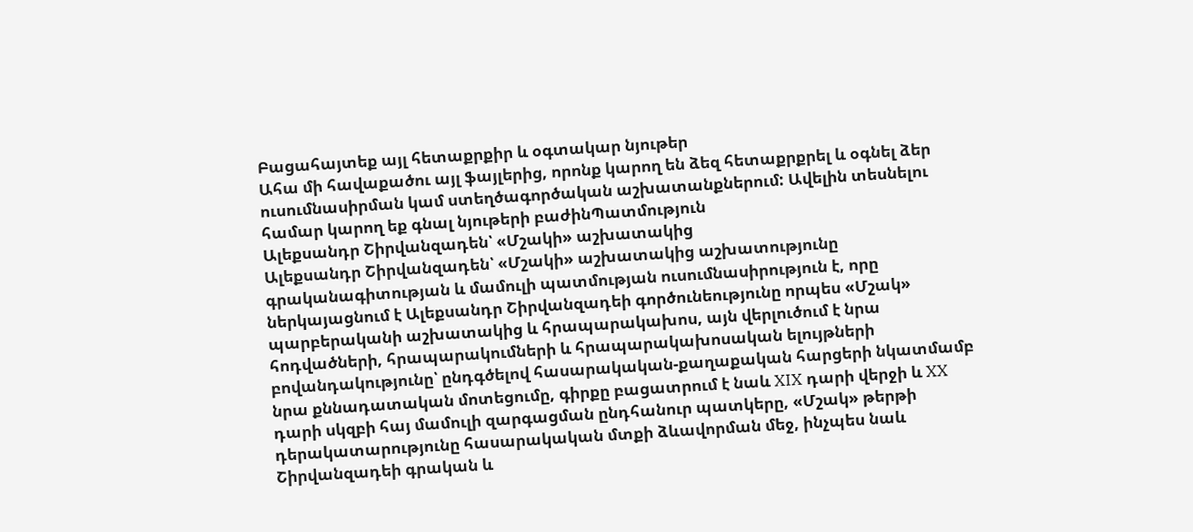Բացահայտեք այլ հետաքրքիր և օգտակար նյութեր
Ահա մի հավաքածու այլ ֆայլերից, որոնք կարող են ձեզ հետաքրքրել և օգնել ձեր ուսումնասիրման կամ ստեղծագործական աշխատանքներում: Ավելին տեսնելու համար կարող եք գնալ նյութերի բաժինՊատմություն
Ալեքսանդր Շիրվանզադեն՝ «Մշակի» աշխատակից
Ալեքսանդր Շիրվանզադեն՝ «Մշակի» աշխատակից աշխատությունը գրականագիտության և մամուլի պատմության ուսումնասիրություն է, որը ներկայացնում է Ալեքսանդր Շիրվանզադեի գործունեությունը որպես «Մշակ» պարբերականի աշխատակից և հրապարակախոս, այն վերլուծում է նրա հոդվածների, հրապարակումների և հրապարակախոսական ելույթների բովանդակությունը՝ ընդգծելով հասարակական-քաղաքական հարցերի նկատմամբ նրա քննադատական մոտեցումը, գիրքը բացատրում է նաև XIX դարի վերջի և XX դարի սկզբի հայ մամուլի զարգացման ընդհանուր պատկերը, «Մշակ» թերթի դերակատարությունը հասարակական մտքի ձևավորման մեջ, ինչպես նաև Շիրվանզադեի գրական և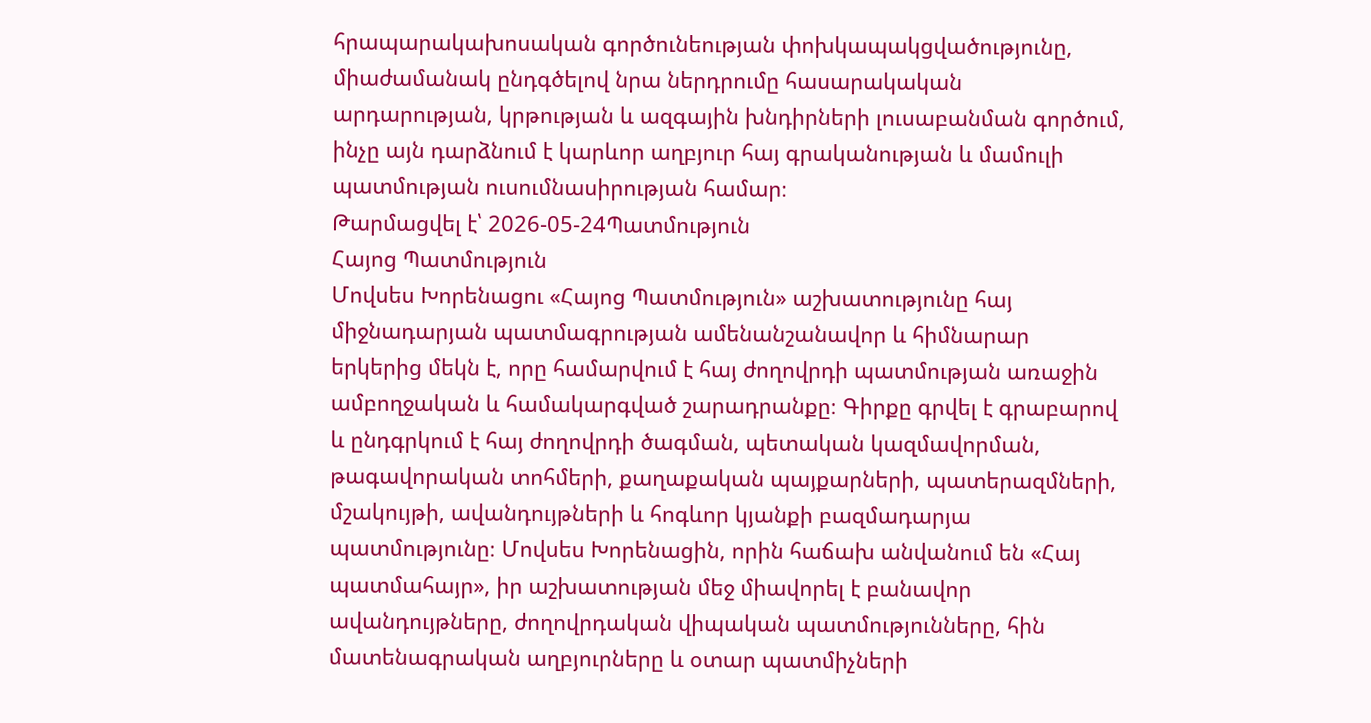հրապարակախոսական գործունեության փոխկապակցվածությունը, միաժամանակ ընդգծելով նրա ներդրումը հասարակական արդարության, կրթության և ազգային խնդիրների լուսաբանման գործում, ինչը այն դարձնում է կարևոր աղբյուր հայ գրականության և մամուլի պատմության ուսումնասիրության համար։
Թարմացվել է՝ 2026-05-24Պատմություն
Հայոց Պատմություն
Մովսես Խորենացու «Հայոց Պատմություն» աշխատությունը հայ միջնադարյան պատմագրության ամենանշանավոր և հիմնարար երկերից մեկն է, որը համարվում է հայ ժողովրդի պատմության առաջին ամբողջական և համակարգված շարադրանքը։ Գիրքը գրվել է գրաբարով և ընդգրկում է հայ ժողովրդի ծագման, պետական կազմավորման, թագավորական տոհմերի, քաղաքական պայքարների, պատերազմների, մշակույթի, ավանդույթների և հոգևոր կյանքի բազմադարյա պատմությունը։ Մովսես Խորենացին, որին հաճախ անվանում են «Հայ պատմահայր», իր աշխատության մեջ միավորել է բանավոր ավանդույթները, ժողովրդական վիպական պատմությունները, հին մատենագրական աղբյուրները և օտար պատմիչների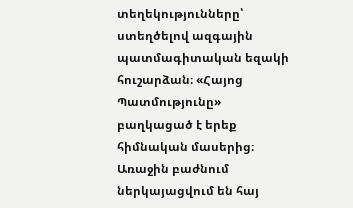տեղեկությունները՝ ստեղծելով ազգային պատմագիտական եզակի հուշարձան։ «Հայոց Պատմությունը» բաղկացած է երեք հիմնական մասերից։ Առաջին բաժնում ներկայացվում են հայ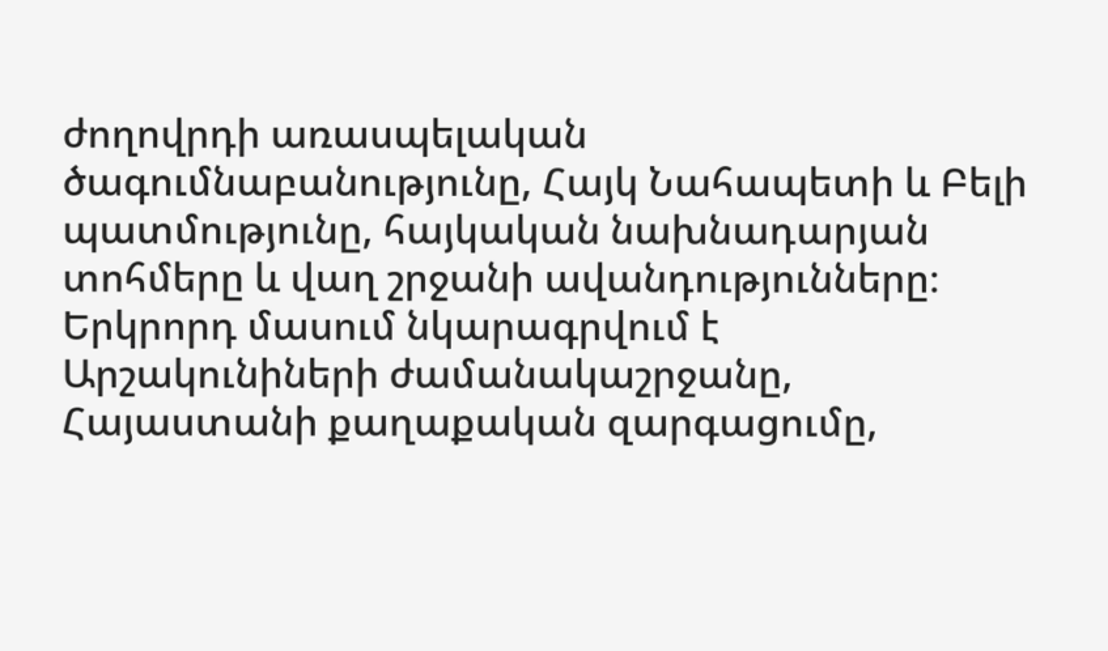ժողովրդի առասպելական ծագումնաբանությունը, Հայկ Նահապետի և Բելի պատմությունը, հայկական նախնադարյան տոհմերը և վաղ շրջանի ավանդությունները։ Երկրորդ մասում նկարագրվում է Արշակունիների ժամանակաշրջանը, Հայաստանի քաղաքական զարգացումը,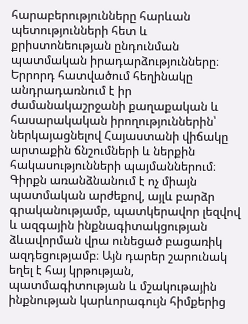հարաբերությունները հարևան պետությունների հետ և քրիստոնեության ընդունման պատմական իրադարձությունները։ Երրորդ հատվածում հեղինակը անդրադառնում է իր ժամանակաշրջանի քաղաքական և հասարակական իրողություններին՝ ներկայացնելով Հայաստանի վիճակը արտաքին ճնշումների և ներքին հակասությունների պայմաններում։ Գիրքն առանձնանում է ոչ միայն պատմական արժեքով, այլև բարձր գրականությամբ, պատկերավոր լեզվով և ազգային ինքնագիտակցության ձևավորման վրա ունեցած բացառիկ ազդեցությամբ։ Այն դարեր շարունակ եղել է հայ կրթության, պատմագիտության և մշակութային ինքնության կարևորագույն հիմքերից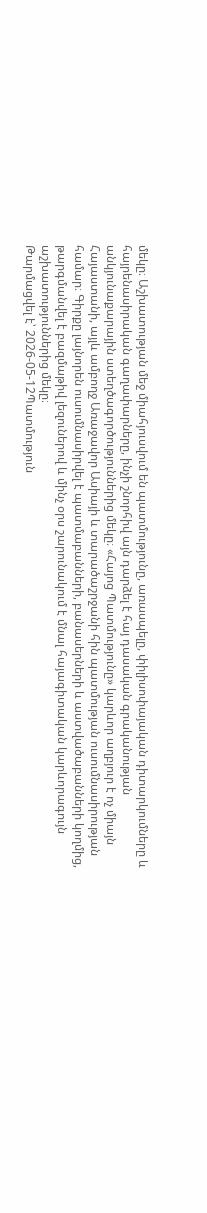մեկը։ Աշխատության մեջ միահյուսվում են պատմությունը, առասպելը, փիլիսոփայական դիտարկումները և հայրենասիրական գաղափարները, ինչի շնորհիվ այն դարձել է հայ դասական գրականության անկյունաքարային ստեղծագործություններից մեկը։ «Հայոց Պատմությունը» կարևոր աղբյուր է ոչ միայն Հայաստանի, այլև ամբողջ Առաջավոր Ասիայի և տարածաշրջանի հին պատմության ուսումնասիրության համար։ Գիրքը լայնորեն ուսումնասիրվել է պատմաբանների, բանասերների և աստվածաբանների կողմից, թարգմանվել է բազմաթիվ լեզուներով և մինչ օրս շարունակում է մնալ հայագիտական կարևորագույն աշխատություններից մեկը։
Թարմացվել է՝ 2026-05-12Պատմություն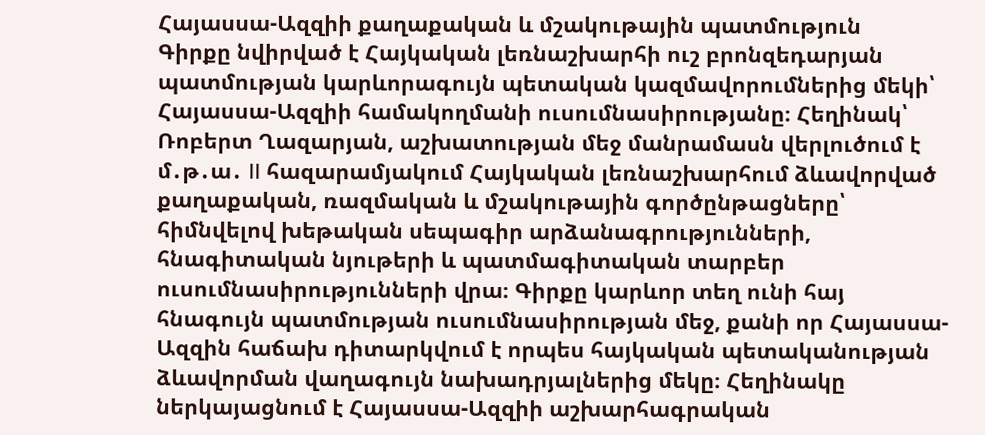Հայասսա-Ազզիի քաղաքական և մշակութային պատմություն
Գիրքը նվիրված է Հայկական լեռնաշխարհի ուշ բրոնզեդարյան պատմության կարևորագույն պետական կազմավորումներից մեկի՝ Հայասսա-Ազզիի համակողմանի ուսումնասիրությանը։ Հեղինակ՝ Ռոբերտ Ղազարյան, աշխատության մեջ մանրամասն վերլուծում է մ․թ․ա․ II հազարամյակում Հայկական լեռնաշխարհում ձևավորված քաղաքական, ռազմական և մշակութային գործընթացները՝ հիմնվելով խեթական սեպագիր արձանագրությունների, հնագիտական նյութերի և պատմագիտական տարբեր ուսումնասիրությունների վրա։ Գիրքը կարևոր տեղ ունի հայ հնագույն պատմության ուսումնասիրության մեջ, քանի որ Հայասսա-Ազզին հաճախ դիտարկվում է որպես հայկական պետականության ձևավորման վաղագույն նախադրյալներից մեկը։ Հեղինակը ներկայացնում է Հայասսա-Ազզիի աշխարհագրական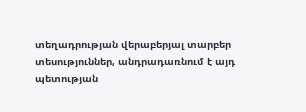տեղադրության վերաբերյալ տարբեր տեսություններ, անդրադառնում է այդ պետության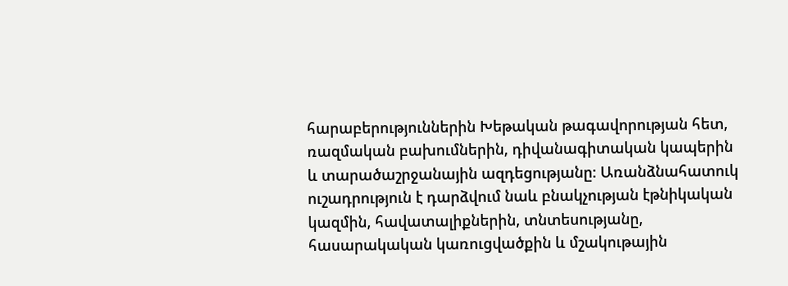հարաբերություններին Խեթական թագավորության հետ, ռազմական բախումներին, դիվանագիտական կապերին և տարածաշրջանային ազդեցությանը։ Առանձնահատուկ ուշադրություն է դարձվում նաև բնակչության էթնիկական կազմին, հավատալիքներին, տնտեսությանը, հասարակական կառուցվածքին և մշակութային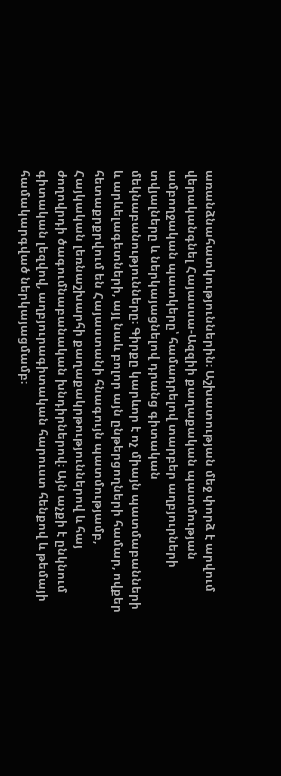առանձնահատկություններին։ Աշխատության մեջ փորձ է արվում վերականգնել Հայասսա-Ազզիի քաղաքական պատմության ամբողջական պատկերը՝ համադրելով տարբեր աղբյուրների տվյալները և ներկայացնելով դրանց գիտական մեկնաբանությունները։ Գիրքը կարևոր է ոչ միայն պատմաբանների և արևելագետների, այլ նաև բոլոր այն ընթերցողների համար, ովքեր հետաքրքրվում են Հայաստանի հնագույն պատմությամբ, Հայկական լեռնաշխարհի քաղաքակրթություններով և հայ ժողովրդի ծագումնաբանական խնդիրներով։ Այն աչքի է ընկնում գիտական լեզվով, աղբյուրագիտական հարուստ հենքով և թեմայի համակարգված ներկայացմամբ։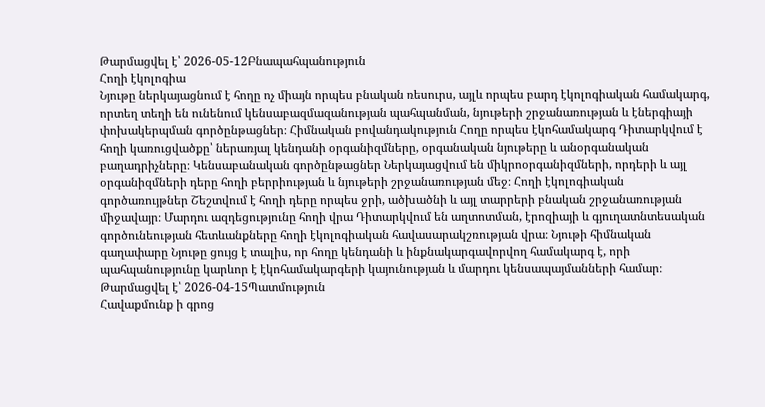Թարմացվել է՝ 2026-05-12Բնապահպանություն
Հողի էկոլոգիա
Նյութը ներկայացնում է հողը ոչ միայն որպես բնական ռեսուրս, այլև որպես բարդ էկոլոգիական համակարգ, որտեղ տեղի են ունենում կենսաբազմազանության պահպանման, նյութերի շրջանառության և էներգիայի փոխակերպման գործընթացներ։ Հիմնական բովանդակություն Հողը որպես էկոհամակարգ Դիտարկվում է հողի կառուցվածքը՝ ներառյալ կենդանի օրգանիզմները, օրգանական նյութերը և անօրգանական բաղադրիչները։ Կենսաբանական գործընթացներ Ներկայացվում են միկրոօրգանիզմների, որդերի և այլ օրգանիզմների դերը հողի բերրիության և նյութերի շրջանառության մեջ։ Հողի էկոլոգիական գործառույթներ Շեշտվում է հողի դերը որպես ջրի, ածխածնի և այլ տարրերի բնական շրջանառության միջավայր։ Մարդու ազդեցությունը հողի վրա Դիտարկվում են աղտոտման, էրոզիայի և գյուղատնտեսական գործունեության հետևանքները հողի էկոլոգիական հավասարակշռության վրա։ Նյութի հիմնական գաղափարը Նյութը ցույց է տալիս, որ հողը կենդանի և ինքնակարգավորվող համակարգ է, որի պահպանությունը կարևոր է էկոհամակարգերի կայունության և մարդու կենսապայմանների համար։
Թարմացվել է՝ 2026-04-15Պատմություն
Հավաքմունք ի գրոց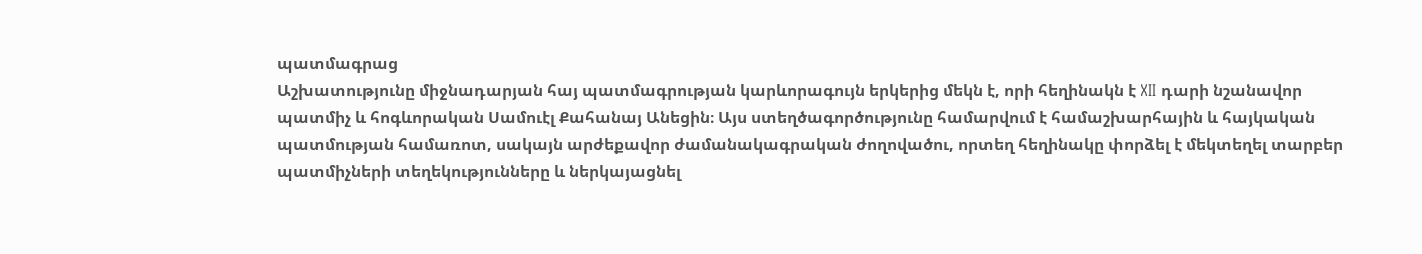պատմագրաց
Աշխատությունը միջնադարյան հայ պատմագրության կարևորագույն երկերից մեկն է, որի հեղինակն է XII դարի նշանավոր պատմիչ և հոգևորական Սամուէլ Քահանայ Անեցին։ Այս ստեղծագործությունը համարվում է համաշխարհային և հայկական պատմության համառոտ, սակայն արժեքավոր ժամանակագրական ժողովածու, որտեղ հեղինակը փորձել է մեկտեղել տարբեր պատմիչների տեղեկությունները և ներկայացնել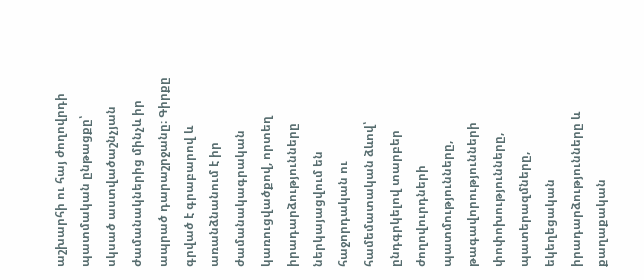աշխարհի ու հայ ժողովրդի պատմական ընթացքը՝ սկսած աստվածաշնչյան ժամանակներից մինչև իր ապրած դարաշրջանը։ Գիրքը գրված է գրաբարով և առանձնանում է իր ժամանակագրական կառուցվածքով, որտեղ իրադարձությունները ներկայացվում են հաջորդական ու համեմատական ձևով՝ ընդգրկելով տարբեր ժողովուրդների պատմությունները, թագավորությունների փոփոխությունները, պատերազմները, եկեղեցական իրադարձությունները և քաղաքական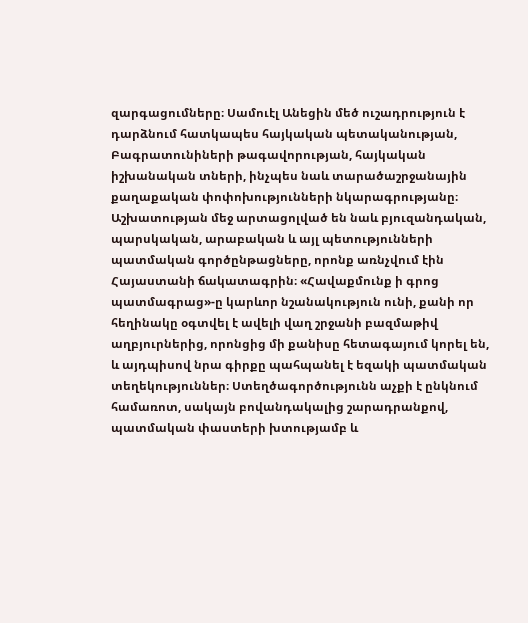զարգացումները։ Սամուէլ Անեցին մեծ ուշադրություն է դարձնում հատկապես հայկական պետականության, Բագրատունիների թագավորության, հայկական իշխանական տների, ինչպես նաև տարածաշրջանային քաղաքական փոփոխությունների նկարագրությանը։ Աշխատության մեջ արտացոլված են նաև բյուզանդական, պարսկական, արաբական և այլ պետությունների պատմական գործընթացները, որոնք առնչվում էին Հայաստանի ճակատագրին։ «Հավաքմունք ի գրոց պատմագրաց»-ը կարևոր նշանակություն ունի, քանի որ հեղինակը օգտվել է ավելի վաղ շրջանի բազմաթիվ աղբյուրներից, որոնցից մի քանիսը հետագայում կորել են, և այդպիսով նրա գիրքը պահպանել է եզակի պատմական տեղեկություններ։ Ստեղծագործությունն աչքի է ընկնում համառոտ, սակայն բովանդակալից շարադրանքով, պատմական փաստերի խտությամբ և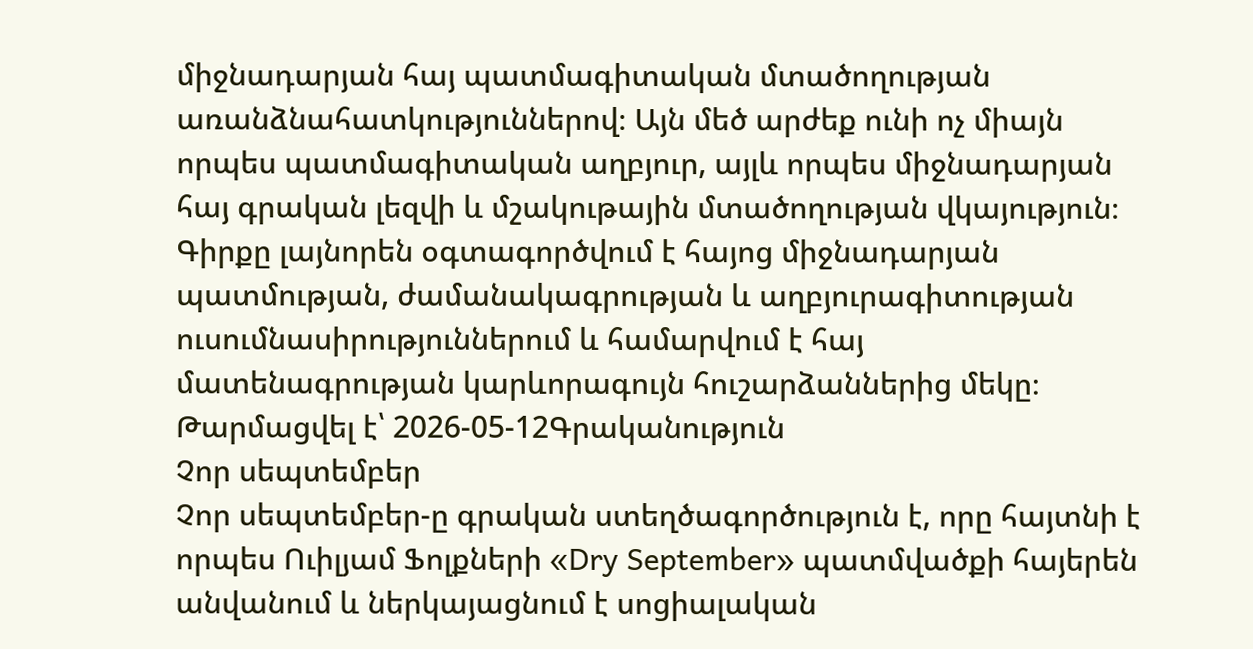միջնադարյան հայ պատմագիտական մտածողության առանձնահատկություններով։ Այն մեծ արժեք ունի ոչ միայն որպես պատմագիտական աղբյուր, այլև որպես միջնադարյան հայ գրական լեզվի և մշակութային մտածողության վկայություն։ Գիրքը լայնորեն օգտագործվում է հայոց միջնադարյան պատմության, ժամանակագրության և աղբյուրագիտության ուսումնասիրություններում և համարվում է հայ մատենագրության կարևորագույն հուշարձաններից մեկը։
Թարմացվել է՝ 2026-05-12Գրականություն
Չոր սեպտեմբեր
Չոր սեպտեմբեր-ը գրական ստեղծագործություն է, որը հայտնի է որպես Ուիլյամ Ֆոլքների «Dry September» պատմվածքի հայերեն անվանում և ներկայացնում է սոցիալական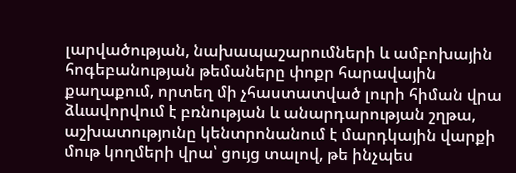լարվածության, նախապաշարումների և ամբոխային հոգեբանության թեմաները փոքր հարավային քաղաքում, որտեղ մի չհաստատված լուրի հիման վրա ձևավորվում է բռնության և անարդարության շղթա, աշխատությունը կենտրոնանում է մարդկային վարքի մութ կողմերի վրա՝ ցույց տալով, թե ինչպես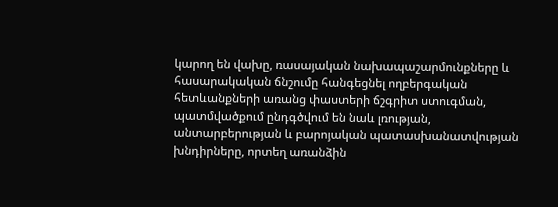կարող են վախը, ռասայական նախապաշարմունքները և հասարակական ճնշումը հանգեցնել ողբերգական հետևանքների առանց փաստերի ճշգրիտ ստուգման, պատմվածքում ընդգծվում են նաև լռության, անտարբերության և բարոյական պատասխանատվության խնդիրները, որտեղ առանձին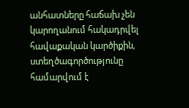անհատները հաճախ չեն կարողանում հակադրվել հավաքական կարծիքին, ստեղծագործությունը համարվում է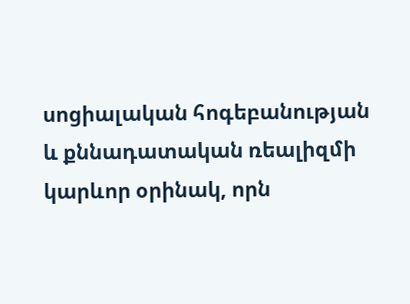սոցիալական հոգեբանության և քննադատական ռեալիզմի կարևոր օրինակ, որն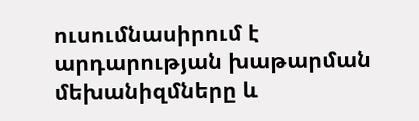ուսումնասիրում է արդարության խաթարման մեխանիզմները և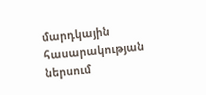մարդկային հասարակության ներսում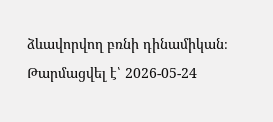ձևավորվող բռնի դինամիկան։
Թարմացվել է՝ 2026-05-24